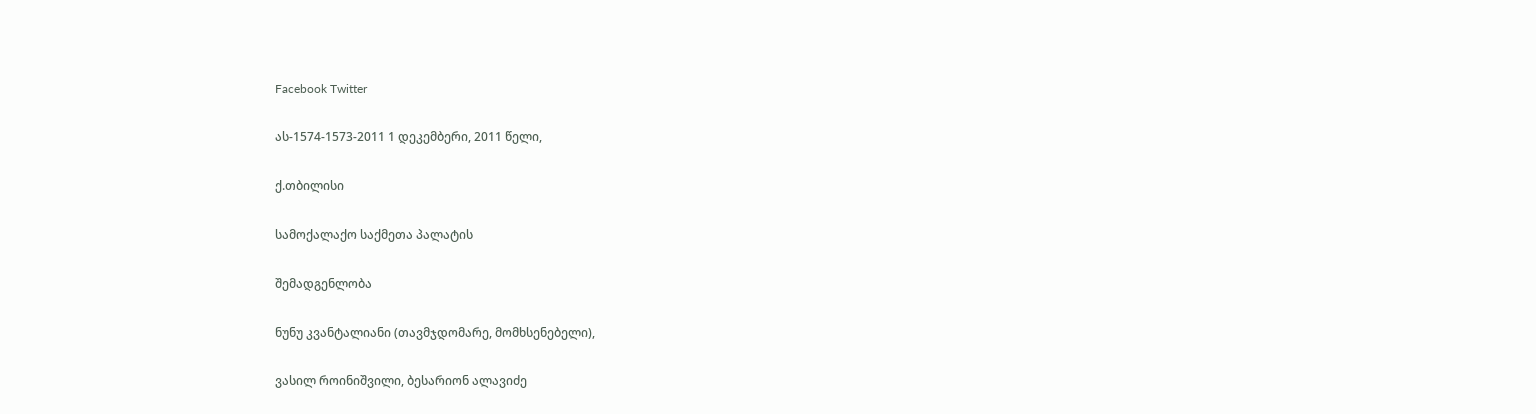Facebook Twitter

ას-1574-1573-2011 1 დეკემბერი, 2011 წელი,

ქ.თბილისი

სამოქალაქო საქმეთა პალატის

შემადგენლობა

ნუნუ კვანტალიანი (თავმჯდომარე, მომხსენებელი),

ვასილ როინიშვილი, ბესარიონ ალავიძე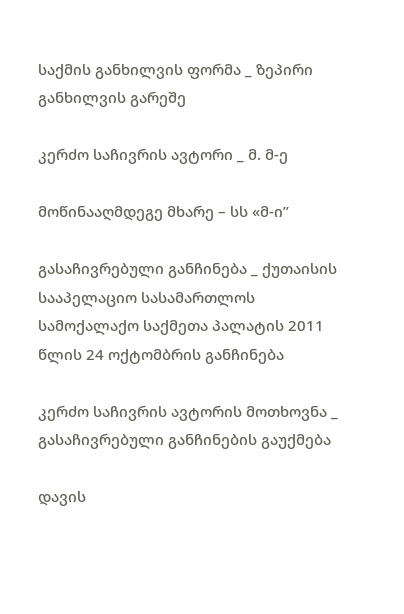საქმის განხილვის ფორმა _ ზეპირი განხილვის გარეშე

კერძო საჩივრის ავტორი _ მ. მ-ე

მოწინააღმდეგე მხარე – სს «მ-ი”

გასაჩივრებული განჩინება _ ქუთაისის სააპელაციო სასამართლოს სამოქალაქო საქმეთა პალატის 2011 წლის 24 ოქტომბრის განჩინება

კერძო საჩივრის ავტორის მოთხოვნა _ გასაჩივრებული განჩინების გაუქმება

დავის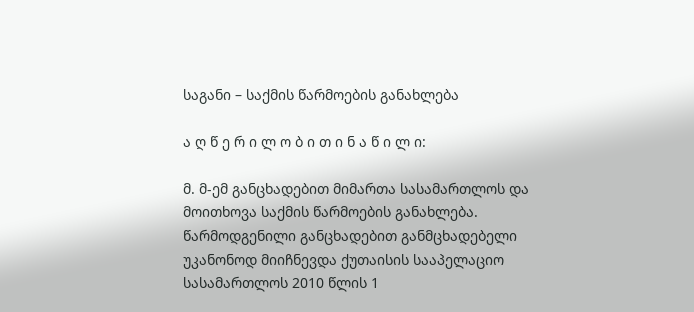საგანი – საქმის წარმოების განახლება

ა ღ წ ე რ ი ლ ო ბ ი თ ი ნ ა წ ი ლ ი:

მ. მ-ემ განცხადებით მიმართა სასამართლოს და მოითხოვა საქმის წარმოების განახლება. წარმოდგენილი განცხადებით განმცხადებელი უკანონოდ მიიჩნევდა ქუთაისის სააპელაციო სასამართლოს 2010 წლის 1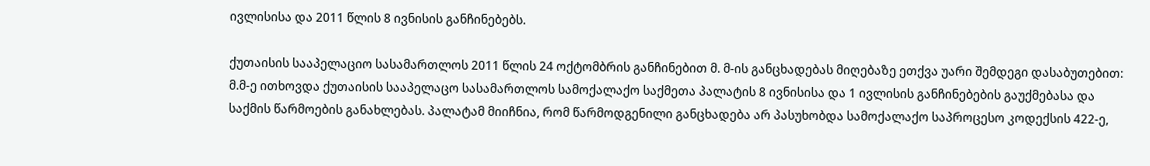ივლისისა და 2011 წლის 8 ივნისის განჩინებებს.

ქუთაისის სააპელაციო სასამართლოს 2011 წლის 24 ოქტომბრის განჩინებით მ. მ-ის განცხადებას მიღებაზე ეთქვა უარი შემდეგი დასაბუთებით: მ.მ-ე ითხოვდა ქუთაისის სააპელაცო სასამართლოს სამოქალაქო საქმეთა პალატის 8 ივნისისა და 1 ივლისის განჩინებების გაუქმებასა და საქმის წარმოების განახლებას. პალატამ მიიჩნია, რომ წარმოდგენილი განცხადება არ პასუხობდა სამოქალაქო საპროცესო კოდექსის 422-ე,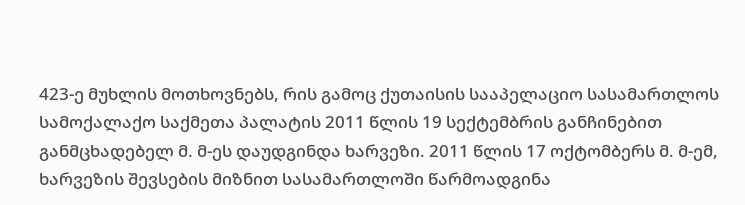423-ე მუხლის მოთხოვნებს, რის გამოც ქუთაისის სააპელაციო სასამართლოს სამოქალაქო საქმეთა პალატის 2011 წლის 19 სექტემბრის განჩინებით განმცხადებელ მ. მ-ეს დაუდგინდა ხარვეზი. 2011 წლის 17 ოქტომბერს მ. მ-ემ, ხარვეზის შევსების მიზნით სასამართლოში წარმოადგინა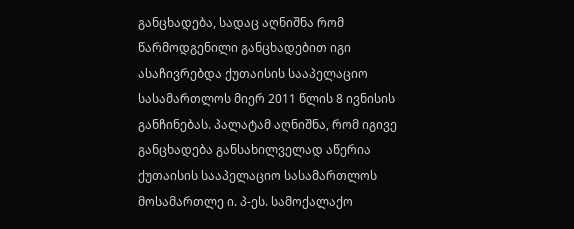განცხადება, სადაც აღნიშნა რომ წარმოდგენილი განცხადებით იგი ასაჩივრებდა ქუთაისის სააპელაციო სასამართლოს მიერ 2011 წლის 8 ივნისის განჩინებას. პალატამ აღნიშნა, რომ იგივე განცხადება განსახილველად აწერია ქუთაისის სააპელაციო სასამართლოს მოსამართლე ი. პ-ეს. სამოქალაქო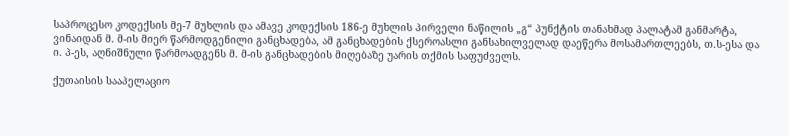საპროცესო კოდექსის მე-7 მუხლის და ამავე კოდექსის 186-ე მუხლის პირველი ნაწილის „გ“ პუნქტის თანახმად პალატამ განმარტა, ვინაიდან მ. მ-ის მიერ წარმოდგენილი განცხადება, ამ განცხადების ქსეროასლი განსახილველად დაეწერა მოსამართლეებს, თ.ს-ესა და ი. პ-ეს, აღნიშნული წარმოადგენს მ. მ-ის განცხადების მიღებაზე უარის თქმის საფუძველს.

ქუთაისის სააპელაციო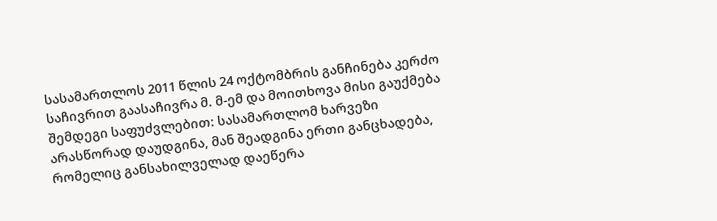სასამართლოს 2011 წლის 24 ოქტომბრის განჩინება კერძო საჩივრით გაასაჩივრა მ. მ-ემ და მოითხოვა მისი გაუქმება შემდეგი საფუძვლებით: სასამართლომ ხარვეზი არასწორად დაუდგინა, მან შეადგინა ერთი განცხადება, რომელიც განსახილველად დაეწერა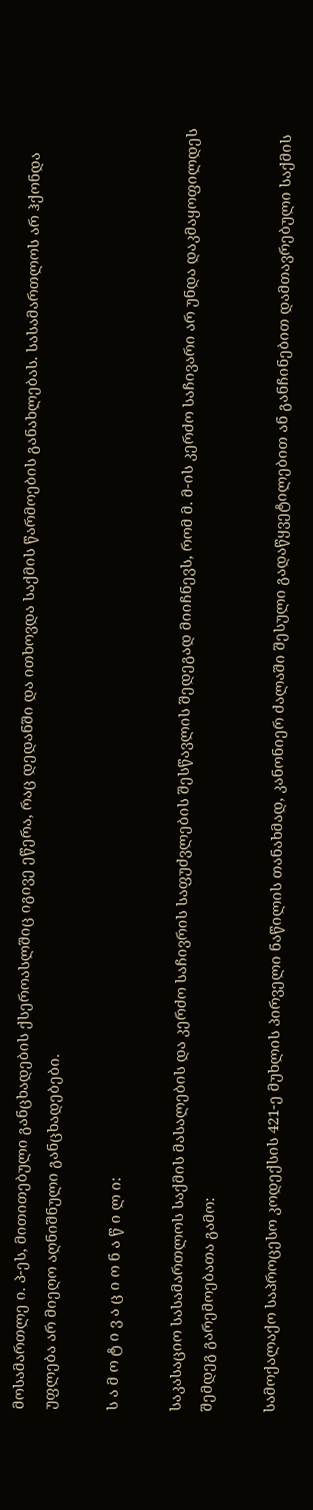მოსამართლე ი. პ-ეს, მითითებული განცხადების ქსეროასლშიც იგივე ეწერა, რაც დედანში და ითხოვდა საქმის წარმოების განახლებას. სასამართლოს არ ჰქონდა უფლება არ მიეღო აღნიშნული განცხადებები.

ს ა მ ო ტ ი ვ ა ც ი ო ნ ა წ ი ლ ი:

საკასაციო სასამართლოს საქმის მასალების და კერძო საჩივრის საფუძვლების შესწავლის შედეგად მიიჩნევს, რომ მ. მ-ის კერძო საჩივარი არ უნდა დაკმაყოფილდეს შემდეგ გარემოებათა გამო:

სამოქალაქო საპროცესო კოდექსის 421-ე მუხლის პირველი ნაწილის თანახმად, კანონიერ ძალაში შესული გადაწყვეტილებით ან განჩინებით დამთავრებული საქმის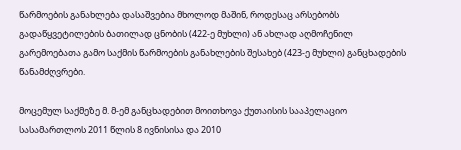წარმოების განახლება დასაშვებია მხოლოდ მაშინ, როდესაც არსებობს გადაწყვეტილების ბათილად ცნობის (422-ე მუხლი) ან ახლად აღმოჩენილ გარემოებათა გამო საქმის წარმოების განახლების შესახებ (423-ე მუხლი) განცხადების წანამძღვრები.

მოცემულ საქმეზე მ. მ-ემ განცხადებით მოითხოვა ქუთაისის სააპელაციო სასამართლოს 2011 წლის 8 ივნისისა და 2010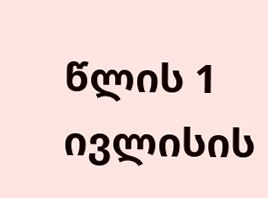წლის 1 ივლისის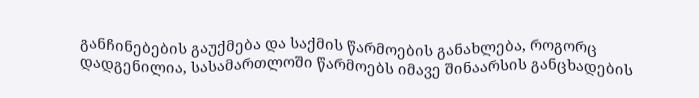განჩინებების გაუქმება და საქმის წარმოების განახლება, როგორც დადგენილია, სასამართლოში წარმოებს იმავე შინაარსის განცხადების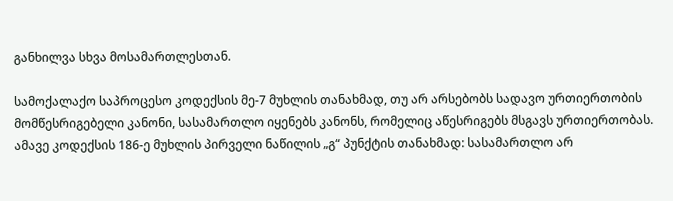განხილვა სხვა მოსამართლესთან.

სამოქალაქო საპროცესო კოდექსის მე-7 მუხლის თანახმად, თუ არ არსებობს სადავო ურთიერთობის მომწესრიგებელი კანონი, სასამართლო იყენებს კანონს, რომელიც აწესრიგებს მსგავს ურთიერთობას. ამავე კოდექსის 186-ე მუხლის პირველი ნაწილის „გ“ პუნქტის თანახმად: სასამართლო არ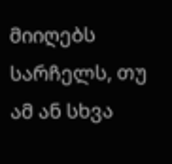მიიღებს სარჩელს, თუ ამ ან სხვა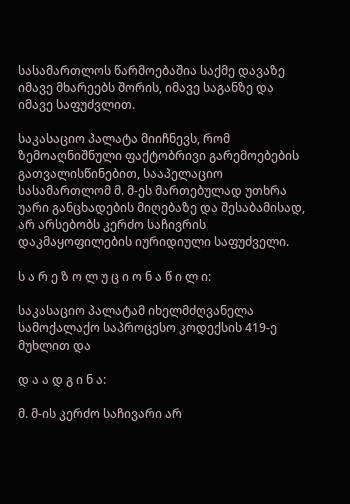სასამართლოს წარმოებაშია საქმე დავაზე იმავე მხარეებს შორის, იმავე საგანზე და იმავე საფუძვლით.

საკასაციო პალატა მიიჩნევს, რომ ზემოაღნიშნული ფაქტობრივი გარემოებების გათვალისწინებით, სააპელაციო სასამართლომ მ. მ-ეს მართებულად უთხრა უარი განცხადების მიღებაზე და შესაბამისად, არ არსებობს კერძო საჩივრის დაკმაყოფილების იურიდიული საფუძველი.

ს ა რ ე ზ ო ლ უ ც ი ო ნ ა წ ი ლ ი:

საკასაციო პალატამ იხელმძღვანელა სამოქალაქო საპროცესო კოდექსის 419-ე მუხლით და

დ ა ა დ გ ი ნ ა:

მ. მ-ის კერძო საჩივარი არ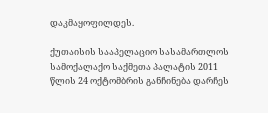დაკმაყოფილდეს.

ქუთაისის სააპელაციო სასამართლოს სამოქალაქო საქმეთა პალატის 2011 წლის 24 ოქტომბრის განჩინება დარჩეს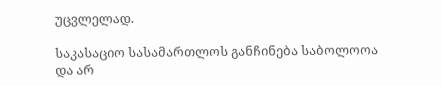უცვლელად.

საკასაციო სასამართლოს განჩინება საბოლოოა და არ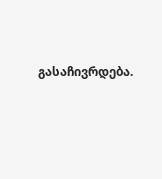გასაჩივრდება.